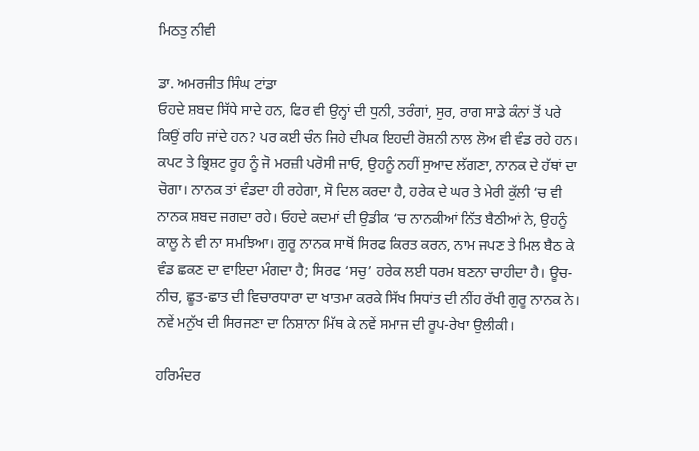ਮਿਠਤੁ ਨੀਵੀ

ਡਾ. ਅਮਰਜੀਤ ਸਿੰਘ ਟਾਂਡਾ
ਓਹਦੇ ਸ਼ਬਦ ਸਿੱਧੇ ਸਾਦੇ ਹਨ, ਫਿਰ ਵੀ ਉਨ੍ਹਾਂ ਦੀ ਧੁਨੀ, ਤਰੰਗਾਂ, ਸੁਰ, ਰਾਗ ਸਾਡੇ ਕੰਨਾਂ ਤੋਂ ਪਰੇ ਕਿਉਂ ਰਹਿ ਜਾਂਦੇ ਹਨ? ਪਰ ਕਈ ਚੰਨ ਜਿਹੇ ਦੀਪਕ ਇਹਦੀ ਰੋਸ਼ਨੀ ਨਾਲ ਲੋਅ ਵੀ ਵੰਡ ਰਹੇ ਹਨ। ਕਪਟ ਤੇ ਭ੍ਰਿਸ਼ਟ ਰੂਹ ਨੂੰ ਜੋ ਮਰਜ਼ੀ ਪਰੋਸੀ ਜਾਓ, ਉਹਨੂੰ ਨਹੀਂ ਸੁਆਦ ਲੱਗਣਾ, ਨਾਨਕ ਦੇ ਹੱਥਾਂ ਦਾ ਚੋਗਾ। ਨਾਨਕ ਤਾਂ ਵੰਡਦਾ ਹੀ ਰਹੇਗਾ, ਸੋ ਦਿਲ ਕਰਦਾ ਹੈ, ਹਰੇਕ ਦੇ ਘਰ ਤੇ ਮੇਰੀ ਕੁੱਲੀ ‘ਚ ਵੀ ਨਾਨਕ ਸ਼ਬਦ ਜਗਦਾ ਰਹੇ। ਓਹਦੇ ਕਦਮਾਂ ਦੀ ਉਡੀਕ ‘ਚ ਨਾਨਕੀਆਂ ਨਿੱਤ ਬੈਠੀਆਂ ਨੇ, ਉਹਨੂੰ ਕਾਲੂ ਨੇ ਵੀ ਨਾ ਸਮਝਿਆ। ਗੁਰੂ ਨਾਨਕ ਸਾਥੋਂ ਸਿਰਫ ਕਿਰਤ ਕਰਨ, ਨਾਮ ਜਪਣ ਤੇ ਮਿਲ ਬੈਠ ਕੇ ਵੰਡ ਛਕਣ ਦਾ ਵਾਇਦਾ ਮੰਗਦਾ ਹੈ; ਸਿਰਫ ‘ਸਚੁ’ ਹਰੇਕ ਲਈ ਧਰਮ ਬਣਨਾ ਚਾਹੀਦਾ ਹੈ। ਊਚ-ਨੀਚ, ਛੂਤ-ਛਾਤ ਦੀ ਵਿਚਾਰਧਾਰਾ ਦਾ ਖਾਤਮਾ ਕਰਕੇ ਸਿੱਖ ਸਿਧਾਂਤ ਦੀ ਨੀਂਹ ਰੱਖੀ ਗੁਰੂ ਨਾਨਕ ਨੇ। ਨਵੇਂ ਮਨੁੱਖ ਦੀ ਸਿਰਜਣਾ ਦਾ ਨਿਸ਼ਾਨਾ ਮਿੱਥ ਕੇ ਨਵੇਂ ਸਮਾਜ ਦੀ ਰੂਪ-ਰੇਖਾ ਉਲੀਕੀ।

ਹਰਿਮੰਦਰ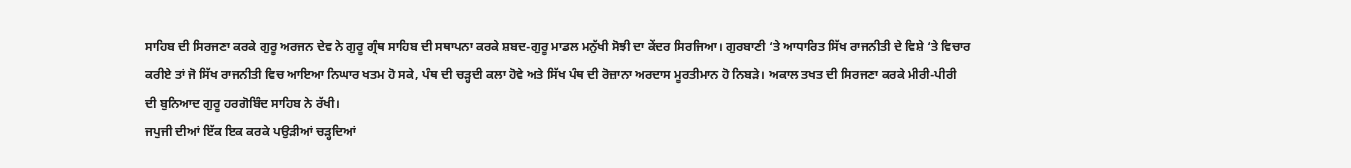ਸਾਹਿਬ ਦੀ ਸਿਰਜਣਾ ਕਰਕੇ ਗੁਰੂ ਅਰਜਨ ਦੇਵ ਨੇ ਗੁਰੂ ਗ੍ਰੰਥ ਸਾਹਿਬ ਦੀ ਸਥਾਪਨਾ ਕਰਕੇ ਸ਼ਬਦ-ਗੁਰੂ ਮਾਡਲ ਮਨੁੱਖੀ ਸੋਝੀ ਦਾ ਕੇਂਦਰ ਸਿਰਜਿਆ। ਗੁਰਬਾਣੀ ‘ਤੇ ਆਧਾਰਿਤ ਸਿੱਖ ਰਾਜਨੀਤੀ ਦੇ ਵਿਸ਼ੇ ‘ਤੇ ਵਿਚਾਰ ਕਰੀਏ ਤਾਂ ਜੋ ਸਿੱਖ ਰਾਜਨੀਤੀ ਵਿਚ ਆਇਆ ਨਿਘਾਰ ਖਤਮ ਹੋ ਸਕੇ, ਪੰਥ ਦੀ ਚੜ੍ਹਦੀ ਕਲਾ ਹੋਵੇ ਅਤੇ ਸਿੱਖ ਪੰਥ ਦੀ ਰੋਜ਼ਾਨਾ ਅਰਦਾਸ ਮੂਰਤੀਮਾਨ ਹੋ ਨਿਬੜੇ। ਅਕਾਲ ਤਖਤ ਦੀ ਸਿਰਜਣਾ ਕਰਕੇ ਮੀਰੀ-ਪੀਰੀ ਦੀ ਬੁਨਿਆਦ ਗੁਰੂ ਹਰਗੋਬਿੰਦ ਸਾਹਿਬ ਨੇ ਰੱਖੀ।
ਜਪੁਜੀ ਦੀਆਂ ਇੱਕ ਇਕ ਕਰਕੇ ਪਉੜੀਆਂ ਚੜ੍ਹਦਿਆਂ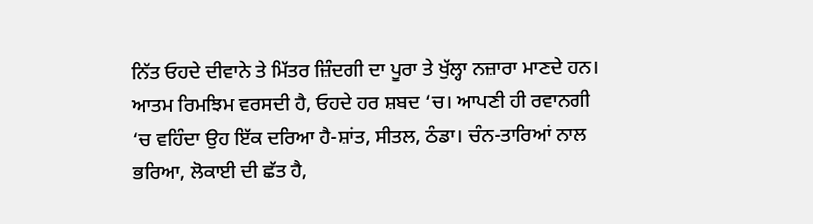ਨਿੱਤ ਓਹਦੇ ਦੀਵਾਨੇ ਤੇ ਮਿੱਤਰ ਜ਼ਿੰਦਗੀ ਦਾ ਪੂਰਾ ਤੇ ਖੁੱਲ੍ਹਾ ਨਜ਼ਾਰਾ ਮਾਣਦੇ ਹਨ। ਆਤਮ ਰਿਮਝਿਮ ਵਰਸਦੀ ਹੈ, ਓਹਦੇ ਹਰ ਸ਼ਬਦ ‘ਚ। ਆਪਣੀ ਹੀ ਰਵਾਨਗੀ ‘ਚ ਵਹਿੰਦਾ ਉਹ ਇੱਕ ਦਰਿਆ ਹੈ-ਸ਼ਾਂਤ, ਸੀਤਲ, ਠੰਡਾ। ਚੰਨ-ਤਾਰਿਆਂ ਨਾਲ ਭਰਿਆ, ਲੋਕਾਈ ਦੀ ਛੱਤ ਹੈ,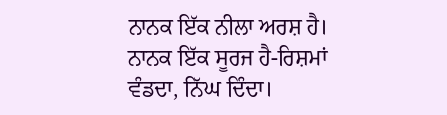ਨਾਨਕ ਇੱਕ ਨੀਲਾ ਅਰਸ਼ ਹੈ। ਨਾਨਕ ਇੱਕ ਸੂਰਜ ਹੈ-ਰਿਸ਼ਮਾਂ ਵੰਡਦਾ, ਨਿੱਘ ਦਿੰਦਾ।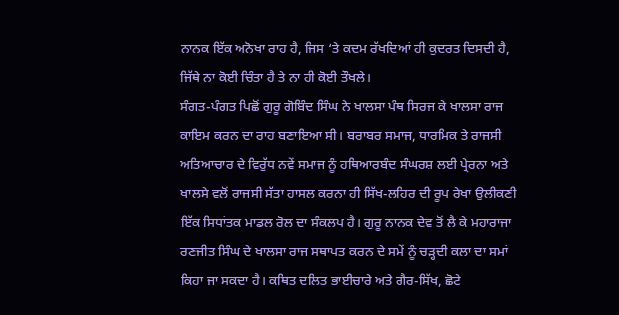ਨਾਨਕ ਇੱਕ ਅਨੋਖਾ ਰਾਹ ਹੈ, ਜਿਸ ‘ਤੇ ਕਦਮ ਰੱਖਦਿਆਂ ਹੀ ਕੁਦਰਤ ਦਿਸਦੀ ਹੈ, ਜਿੱਥੇ ਨਾ ਕੋਈ ਚਿੰਤਾ ਹੈ ਤੇ ਨਾ ਹੀ ਕੋਈ ਤੌਖਲੇ।
ਸੰਗਤ-ਪੰਗਤ ਪਿਛੋਂ ਗੁਰੂ ਗੋਬਿੰਦ ਸਿੰਘ ਨੇ ਖਾਲਸਾ ਪੰਥ ਸਿਰਜ ਕੇ ਖਾਲਸਾ ਰਾਜ ਕਾਇਮ ਕਰਨ ਦਾ ਰਾਹ ਬਣਾਇਆ ਸੀ। ਬਰਾਬਰ ਸਮਾਜ, ਧਾਰਮਿਕ ਤੇ ਰਾਜਸੀ ਅਤਿਆਚਾਰ ਦੇ ਵਿਰੁੱਧ ਨਵੇਂ ਸਮਾਜ ਨੂੰ ਹਥਿਆਰਬੰਦ ਸੰਘਰਸ਼ ਲਈ ਪ੍ਰੇਰਨਾ ਅਤੇ ਖਾਲਸੇ ਵਲੋਂ ਰਾਜਸੀ ਸੱਤਾ ਹਾਸਲ ਕਰਨਾ ਹੀ ਸਿੱਖ-ਲਹਿਰ ਦੀ ਰੂਪ ਰੇਖਾ ਉਲੀਕਣੀ ਇੱਕ ਸਿਧਾਂਤਕ ਮਾਡਲ ਰੋਲ ਦਾ ਸੰਕਲਪ ਹੈ। ਗੁਰੂ ਨਾਨਕ ਦੇਵ ਤੋਂ ਲੈ ਕੇ ਮਹਾਰਾਜਾ ਰਣਜੀਤ ਸਿੰਘ ਦੇ ਖਾਲਸਾ ਰਾਜ ਸਥਾਪਤ ਕਰਨ ਦੇ ਸਮੇਂ ਨੂੰ ਚੜ੍ਹਦੀ ਕਲਾ ਦਾ ਸਮਾਂ ਕਿਹਾ ਜਾ ਸਕਦਾ ਹੈ। ਕਥਿਤ ਦਲਿਤ ਭਾਈਚਾਰੇ ਅਤੇ ਗੈਰ-ਸਿੱਖ, ਛੋਟੇ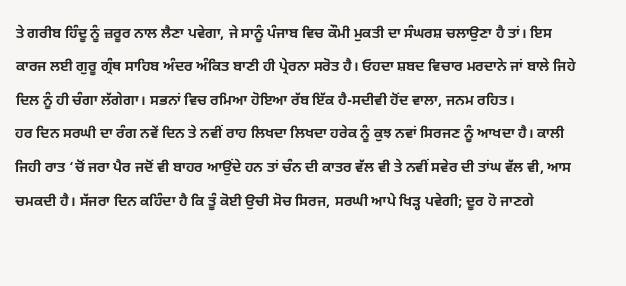ਤੇ ਗਰੀਬ ਹਿੰਦੂ ਨੂੰ ਜ਼ਰੂਰ ਨਾਲ ਲੈਣਾ ਪਵੇਗਾ, ਜੇ ਸਾਨੂੰ ਪੰਜਾਬ ਵਿਚ ਕੌਮੀ ਮੁਕਤੀ ਦਾ ਸੰਘਰਸ਼ ਚਲਾਉਣਾ ਹੈ ਤਾਂ। ਇਸ ਕਾਰਜ ਲਈ ਗੁਰੂ ਗ੍ਰੰਥ ਸਾਹਿਬ ਅੰਦਰ ਅੰਕਿਤ ਬਾਣੀ ਹੀ ਪ੍ਰੇਰਨਾ ਸਰੋਤ ਹੈ। ਓਹਦਾ ਸ਼ਬਦ ਵਿਚਾਰ ਮਰਦਾਨੇ ਜਾਂ ਬਾਲੇ ਜਿਹੇ ਦਿਲ ਨੂੰ ਹੀ ਚੰਗਾ ਲੱਗੇਗਾ। ਸਭਨਾਂ ਵਿਚ ਰਮਿਆ ਹੋਇਆ ਰੱਬ ਇੱਕ ਹੈ-ਸਦੀਵੀ ਹੋਂਦ ਵਾਲਾ, ਜਨਮ ਰਹਿਤ।
ਹਰ ਦਿਨ ਸਰਘੀ ਦਾ ਰੰਗ ਨਵੇਂ ਦਿਨ ਤੇ ਨਵੀਂ ਰਾਹ ਲਿਖਦਾ ਲਿਖਦਾ ਹਰੇਕ ਨੂੰ ਕੁਝ ਨਵਾਂ ਸਿਰਜਣ ਨੂੰ ਆਖਦਾ ਹੈ। ਕਾਲੀ ਜਿਹੀ ਰਾਤ ‘ਚੋਂ ਜਰਾ ਪੈਰ ਜਦੋਂ ਵੀ ਬਾਹਰ ਆਉਂਦੇ ਹਨ ਤਾਂ ਚੰਨ ਦੀ ਕਾਤਰ ਵੱਲ ਵੀ ਤੇ ਨਵੀਂ ਸਵੇਰ ਦੀ ਤਾਂਘ ਵੱਲ ਵੀ, ਆਸ ਚਮਕਦੀ ਹੈ। ਸੱਜਰਾ ਦਿਨ ਕਹਿੰਦਾ ਹੈ ਕਿ ਤੂੰ ਕੋਈ ਉਚੀ ਸੋਚ ਸਿਰਜ, ਸਰਘੀ ਆਪੇ ਖਿੜ੍ਹ ਪਵੇਗੀ; ਦੂਰ ਹੋ ਜਾਣਗੇ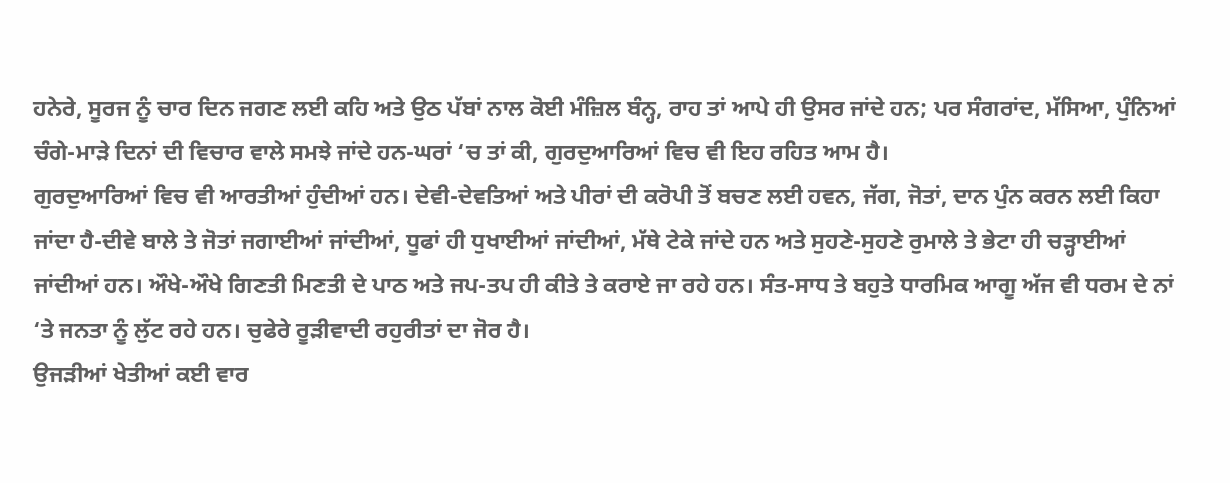ਹਨੇਰੇ, ਸੂਰਜ ਨੂੰ ਚਾਰ ਦਿਨ ਜਗਣ ਲਈ ਕਹਿ ਅਤੇ ਉਠ ਪੱਬਾਂ ਨਾਲ ਕੋਈ ਮੰਜ਼ਿਲ ਬੰਨ੍ਹ, ਰਾਹ ਤਾਂ ਆਪੇ ਹੀ ਉਸਰ ਜਾਂਦੇ ਹਨ; ਪਰ ਸੰਗਰਾਂਦ, ਮੱਸਿਆ, ਪੁੰਨਿਆਂ ਚੰਗੇ-ਮਾੜੇ ਦਿਨਾਂ ਦੀ ਵਿਚਾਰ ਵਾਲੇ ਸਮਝੇ ਜਾਂਦੇ ਹਨ-ਘਰਾਂ ‘ਚ ਤਾਂ ਕੀ, ਗੁਰਦੁਆਰਿਆਂ ਵਿਚ ਵੀ ਇਹ ਰਹਿਤ ਆਮ ਹੈ।
ਗੁਰਦੁਆਰਿਆਂ ਵਿਚ ਵੀ ਆਰਤੀਆਂ ਹੁੰਦੀਆਂ ਹਨ। ਦੇਵੀ-ਦੇਵਤਿਆਂ ਅਤੇ ਪੀਰਾਂ ਦੀ ਕਰੋਪੀ ਤੋਂ ਬਚਣ ਲਈ ਹਵਨ, ਜੱਗ, ਜੋਤਾਂ, ਦਾਨ ਪੁੰਨ ਕਰਨ ਲਈ ਕਿਹਾ ਜਾਂਦਾ ਹੈ-ਦੀਵੇ ਬਾਲੇ ਤੇ ਜੋਤਾਂ ਜਗਾਈਆਂ ਜਾਂਦੀਆਂ, ਧੂਫਾਂ ਹੀ ਧੁਖਾਈਆਂ ਜਾਂਦੀਆਂ, ਮੱਥੇ ਟੇਕੇ ਜਾਂਦੇ ਹਨ ਅਤੇ ਸੁਹਣੇ-ਸੁਹਣੇ ਰੁਮਾਲੇ ਤੇ ਭੇਟਾ ਹੀ ਚੜ੍ਹਾਈਆਂ ਜਾਂਦੀਆਂ ਹਨ। ਔਖੇ-ਔਖੇ ਗਿਣਤੀ ਮਿਣਤੀ ਦੇ ਪਾਠ ਅਤੇ ਜਪ-ਤਪ ਹੀ ਕੀਤੇ ਤੇ ਕਰਾਏ ਜਾ ਰਹੇ ਹਨ। ਸੰਤ-ਸਾਧ ਤੇ ਬਹੁਤੇ ਧਾਰਮਿਕ ਆਗੂ ਅੱਜ ਵੀ ਧਰਮ ਦੇ ਨਾਂ ‘ਤੇ ਜਨਤਾ ਨੂੰ ਲੁੱਟ ਰਹੇ ਹਨ। ਚੁਫੇਰੇ ਰੂੜੀਵਾਦੀ ਰਹੁਰੀਤਾਂ ਦਾ ਜੋਰ ਹੈ।
ਉਜੜੀਆਂ ਖੇਤੀਆਂ ਕਈ ਵਾਰ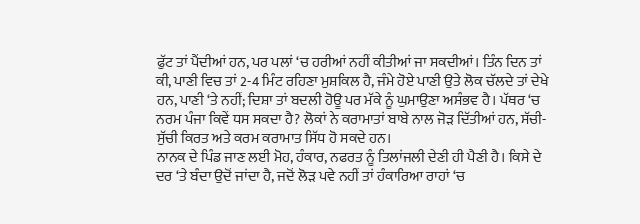ਫੁੱਟ ਤਾਂ ਪੈਂਦੀਆਂ ਹਨ, ਪਰ ਪਲਾਂ ‘ਚ ਹਰੀਆਂ ਨਹੀਂ ਕੀਤੀਆਂ ਜਾ ਸਕਦੀਆਂ। ਤਿੰਨ ਦਿਨ ਤਾਂ ਕੀ, ਪਾਣੀ ਵਿਚ ਤਾਂ 2-4 ਮਿੰਟ ਰਹਿਣਾ ਮੁਸ਼ਕਿਲ ਹੈ, ਜੰਮੇ ਹੋਏ ਪਾਣੀ ਉਤੇ ਲੋਕ ਚੱਲਦੇ ਤਾਂ ਦੇਖੇ ਹਨ, ਪਾਣੀ ‘ਤੇ ਨਹੀਂ; ਦਿਸ਼ਾ ਤਾਂ ਬਦਲੀ ਹੋਊ ਪਰ ਮੱਕੇ ਨੂੰ ਘੁਮਾਉਣਾ ਅਸੰਭਵ ਹੈ। ਪੱਥਰ ‘ਚ ਨਰਮ ਪੰਜਾ ਕਿਵੇਂ ਧਸ ਸਕਦਾ ਹੈ? ਲੋਕਾਂ ਨੇ ਕਰਾਮਾਤਾਂ ਬਾਬੇ ਨਾਲ ਜੋੜ ਦਿੱਤੀਆਂ ਹਨ, ਸੱਚੀ-ਸੁੱਚੀ ਕਿਰਤ ਅਤੇ ਕਰਮ ਕਰਾਮਾਤ ਸਿੱਧ ਹੋ ਸਕਦੇ ਹਨ।
ਨਾਨਕ ਦੇ ਪਿੰਡ ਜਾਣ ਲਈ ਮੋਹ, ਹੰਕਾਰ, ਨਫਰਤ ਨੂੰ ਤਿਲਾਂਜਲੀ ਦੇਣੀ ਹੀ ਪੈਣੀ ਹੈ। ਕਿਸੇ ਦੇ ਦਰ ‘ਤੇ ਬੰਦਾ ਉਦੋਂ ਜਾਂਦਾ ਹੈ, ਜਦੋਂ ਲੋੜ ਪਵੇ ਨਹੀਂ ਤਾਂ ਹੰਕਾਰਿਆ ਰਾਹਾਂ ‘ਚ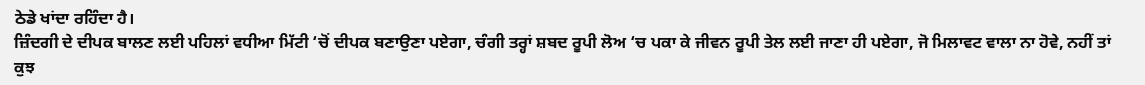ਠੇਡੇ ਖਾਂਦਾ ਰਹਿੰਦਾ ਹੈ।
ਜ਼ਿੰਦਗੀ ਦੇ ਦੀਪਕ ਬਾਲਣ ਲਈ ਪਹਿਲਾਂ ਵਧੀਆ ਮਿੱਟੀ ‘ਚੋਂ ਦੀਪਕ ਬਣਾਉਣਾ ਪਏਗਾ, ਚੰਗੀ ਤਰ੍ਹਾਂ ਸ਼ਬਦ ਰੂਪੀ ਲੋਅ ‘ਚ ਪਕਾ ਕੇ ਜੀਵਨ ਰੂਪੀ ਤੇਲ ਲਈ ਜਾਣਾ ਹੀ ਪਏਗਾ, ਜੋ ਮਿਲਾਵਟ ਵਾਲਾ ਨਾ ਹੋਵੇ, ਨਹੀਂ ਤਾਂ ਕੁਝ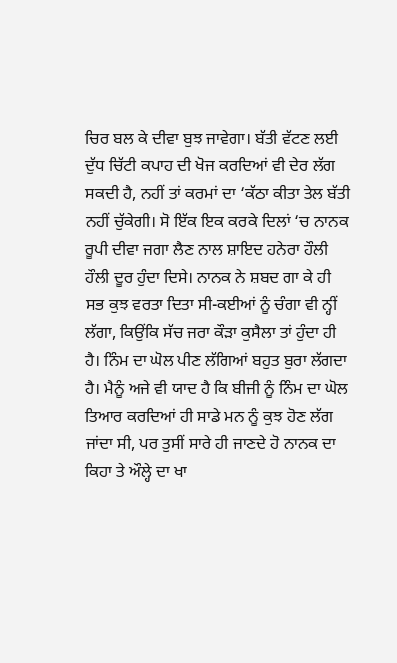ਚਿਰ ਬਲ ਕੇ ਦੀਵਾ ਬੁਝ ਜਾਵੇਗਾ। ਬੱਤੀ ਵੱਟਣ ਲਈ ਦੁੱਧ ਚਿੱਟੀ ਕਪਾਹ ਦੀ ਖੋਜ ਕਰਦਿਆਂ ਵੀ ਦੇਰ ਲੱਗ ਸਕਦੀ ਹੈ, ਨਹੀਂ ਤਾਂ ਕਰਮਾਂ ਦਾ ‘ਕੱਠਾ ਕੀਤਾ ਤੇਲ ਬੱਤੀ ਨਹੀਂ ਚੁੱਕੇਗੀ। ਸੋ ਇੱਕ ਇਕ ਕਰਕੇ ਦਿਲਾਂ ‘ਚ ਨਾਨਕ ਰੂਪੀ ਦੀਵਾ ਜਗਾ ਲੈਣ ਨਾਲ ਸ਼ਾਇਦ ਹਨੇਰਾ ਹੌਲੀ ਹੌਲੀ ਦੂਰ ਹੁੰਦਾ ਦਿਸੇ। ਨਾਨਕ ਨੇ ਸ਼ਬਦ ਗਾ ਕੇ ਹੀ ਸਭ ਕੁਝ ਵਰਤਾ ਦਿਤਾ ਸੀ-ਕਈਆਂ ਨੂੰ ਚੰਗਾ ਵੀ ਨ੍ਹੀਂ ਲੱਗਾ, ਕਿਉਂਕਿ ਸੱਚ ਜਰਾ ਕੌੜਾ ਕੁਸੈਲਾ ਤਾਂ ਹੁੰਦਾ ਹੀ ਹੈ। ਨਿੰਮ ਦਾ ਘੋਲ ਪੀਣ ਲੱਗਿਆਂ ਬਹੁਤ ਬੁਰਾ ਲੱਗਦਾ ਹੈ। ਮੈਨੂੰ ਅਜੇ ਵੀ ਯਾਦ ਹੈ ਕਿ ਬੀਜੀ ਨੂੰ ਨਿੰਮ ਦਾ ਘੋਲ ਤਿਆਰ ਕਰਦਿਆਂ ਹੀ ਸਾਡੇ ਮਨ ਨੂੰ ਕੁਝ ਹੋਣ ਲੱਗ ਜਾਂਦਾ ਸੀ, ਪਰ ਤੁਸੀਂ ਸਾਰੇ ਹੀ ਜਾਣਦੇ ਹੋ ਨਾਨਕ ਦਾ ਕਿਹਾ ਤੇ ਔਲ੍ਹੇ ਦਾ ਖਾ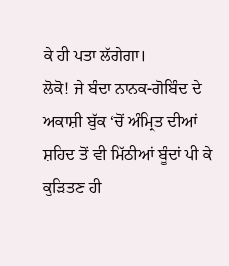ਕੇ ਹੀ ਪਤਾ ਲੱਗੇਗਾ।
ਲੋਕੋ! ਜੇ ਬੰਦਾ ਨਾਨਕ-ਗੋਬਿੰਦ ਦੇ ਅਕਾਸ਼ੀ ਬੁੱਕ ‘ਚੋਂ ਅੰਮ੍ਰਿਤ ਦੀਆਂ ਸ਼ਹਿਦ ਤੋਂ ਵੀ ਮਿੱਠੀਆਂ ਬੂੰਦਾਂ ਪੀ ਕੇ ਕੁੜਿਤਣ ਹੀ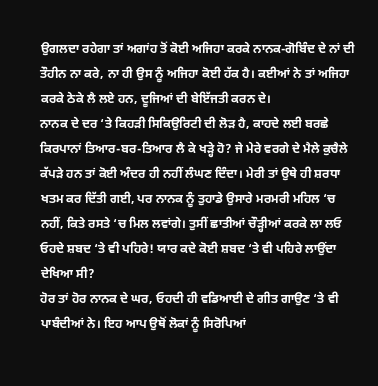ਉਗਲਦਾ ਰਹੇਗਾ ਤਾਂ ਅਗਾਂਹ ਤੋਂ ਕੋਈ ਅਜਿਹਾ ਕਰਕੇ ਨਾਨਕ-ਗੋਬਿੰਦ ਦੇ ਨਾਂ ਦੀ ਤੌਹੀਨ ਨਾ ਕਰੇ, ਨਾ ਹੀ ਉਸ ਨੂੰ ਅਜਿਹਾ ਕੋਈ ਹੱਕ ਹੈ। ਕਈਆਂ ਨੇ ਤਾਂ ਅਜਿਹਾ ਕਰਕੇ ਠੇਕੇ ਲੈ ਲਏ ਹਨ, ਦੂਜਿਆਂ ਦੀ ਬੇਇੱਜਤੀ ਕਰਨ ਦੇ।
ਨਾਨਕ ਦੇ ਦਰ ‘ਤੇ ਕਿਹੜੀ ਸਿਕਿਉਰਿਟੀ ਦੀ ਲੋੜ ਹੈ, ਕਾਹਦੇ ਲਈ ਬਰਛੇ ਕਿਰਪਾਨਾਂ ਤਿਆਰ-ਬਰ-ਤਿਆਰ ਲੈ ਕੇ ਖੜ੍ਹੇ ਹੋ? ਜੇ ਮੇਰੇ ਵਰਗੇ ਦੇ ਮੈਲੇ ਕੁਚੈਲੇ ਕੱਪੜੇ ਹਨ ਤਾਂ ਕੋਈ ਅੰਦਰ ਹੀ ਨਹੀਂ ਲੰਘਣ ਦਿੰਦਾ। ਮੇਰੀ ਤਾਂ ਉਥੇ ਹੀ ਸ਼ਰਧਾ ਖਤਮ ਕਰ ਦਿੱਤੀ ਗਈ, ਪਰ ਨਾਨਕ ਨੂੰ ਤੁਹਾਡੇ ਉਸਾਰੇ ਮਰਮਰੀ ਮਹਿਲ ‘ਚ ਨਹੀਂ, ਕਿਤੇ ਰਸਤੇ ‘ਚ ਮਿਲ ਲਵਾਂਗੇ। ਤੁਸੀਂ ਛਾਤੀਆਂ ਚੌੜ੍ਹੀਆਂ ਕਰਕੇ ਲਾ ਲਓ ਓਹਦੇ ਸ਼ਬਦ ‘ਤੇ ਵੀ ਪਹਿਰੇ! ਯਾਰ ਕਦੇ ਕੋਈ ਸ਼ਬਦ ‘ਤੇ ਵੀ ਪਹਿਰੇ ਲਾਉਂਦਾ ਦੇਖਿਆ ਸੀ?
ਹੋਰ ਤਾਂ ਹੋਰ ਨਾਨਕ ਦੇ ਘਰ, ਓਹਦੀ ਹੀ ਵਡਿਆਈ ਦੇ ਗੀਤ ਗਾਉਣ ‘ਤੇ ਵੀ ਪਾਬੰਦੀਆਂ ਨੇ। ਇਹ ਆਪ ਉਥੋਂ ਲੋਕਾਂ ਨੂੰ ਸਿਰੋਪਿਆਂ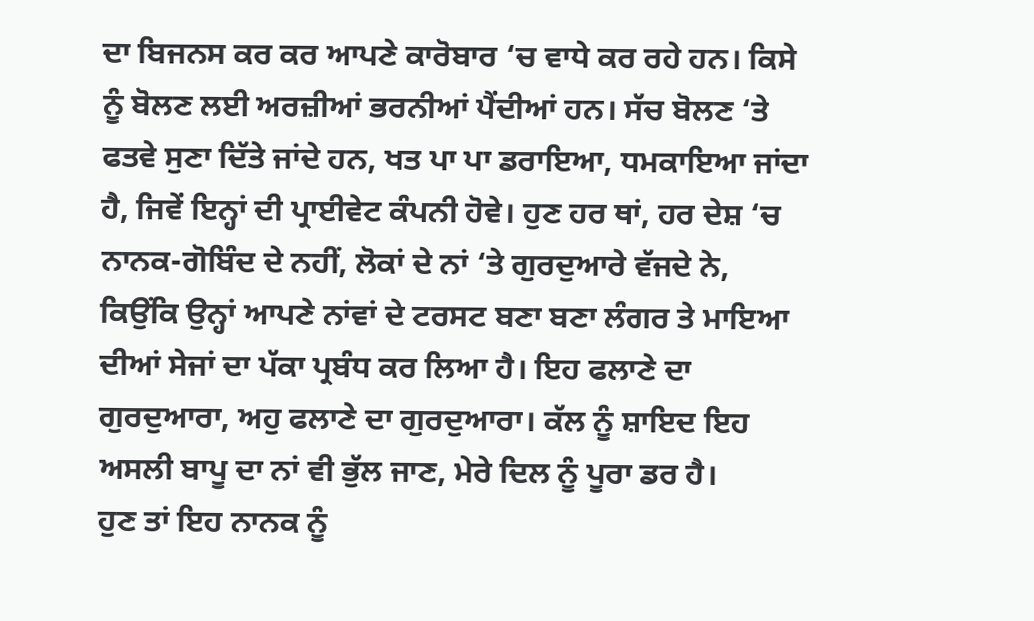ਦਾ ਬਿਜਨਸ ਕਰ ਕਰ ਆਪਣੇ ਕਾਰੋਬਾਰ ‘ਚ ਵਾਧੇ ਕਰ ਰਹੇ ਹਨ। ਕਿਸੇ ਨੂੰ ਬੋਲਣ ਲਈ ਅਰਜ਼ੀਆਂ ਭਰਨੀਆਂ ਪੈਂਦੀਆਂ ਹਨ। ਸੱਚ ਬੋਲਣ ‘ਤੇ ਫਤਵੇ ਸੁਣਾ ਦਿੱਤੇ ਜਾਂਦੇ ਹਨ, ਖਤ ਪਾ ਪਾ ਡਰਾਇਆ, ਧਮਕਾਇਆ ਜਾਂਦਾ ਹੈ, ਜਿਵੇਂ ਇਨ੍ਹਾਂ ਦੀ ਪ੍ਰਾਈਵੇਟ ਕੰਪਨੀ ਹੋਵੇ। ਹੁਣ ਹਰ ਥਾਂ, ਹਰ ਦੇਸ਼ ‘ਚ ਨਾਨਕ-ਗੋਬਿੰਦ ਦੇ ਨਹੀਂ, ਲੋਕਾਂ ਦੇ ਨਾਂ ‘ਤੇ ਗੁਰਦੁਆਰੇ ਵੱਜਦੇ ਨੇ, ਕਿਉਂਕਿ ਉਨ੍ਹਾਂ ਆਪਣੇ ਨਾਂਵਾਂ ਦੇ ਟਰਸਟ ਬਣਾ ਬਣਾ ਲੰਗਰ ਤੇ ਮਾਇਆ ਦੀਆਂ ਸੇਜਾਂ ਦਾ ਪੱਕਾ ਪ੍ਰਬੰਧ ਕਰ ਲਿਆ ਹੈ। ਇਹ ਫਲਾਣੇ ਦਾ ਗੁਰਦੁਆਰਾ, ਅਹੁ ਫਲਾਣੇ ਦਾ ਗੁਰਦੁਆਰਾ। ਕੱਲ ਨੂੰ ਸ਼ਾਇਦ ਇਹ ਅਸਲੀ ਬਾਪੂ ਦਾ ਨਾਂ ਵੀ ਭੁੱਲ ਜਾਣ, ਮੇਰੇ ਦਿਲ ਨੂੰ ਪੂਰਾ ਡਰ ਹੈ।
ਹੁਣ ਤਾਂ ਇਹ ਨਾਨਕ ਨੂੰ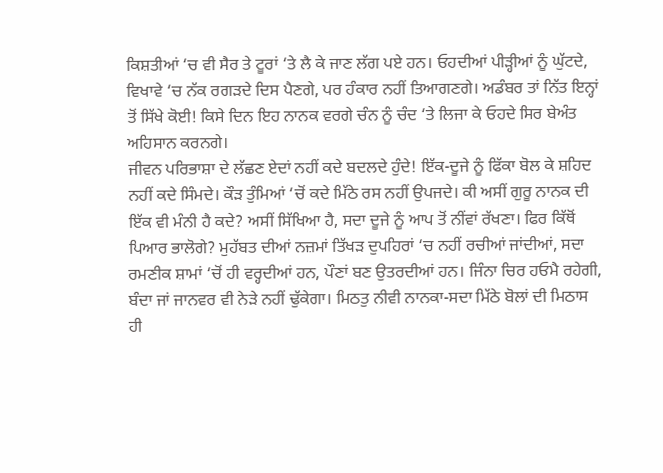ਕਿਸ਼ਤੀਆਂ ‘ਚ ਵੀ ਸੈਰ ਤੇ ਟੂਰਾਂ ‘ਤੇ ਲੈ ਕੇ ਜਾਣ ਲੱਗ ਪਏ ਹਨ। ਓਹਦੀਆਂ ਪੀੜ੍ਹੀਆਂ ਨੂੰ ਘੁੱਟਦੇ, ਵਿਖਾਵੇ ‘ਚ ਨੱਕ ਰਗੜਦੇ ਦਿਸ ਪੈਣਗੇ, ਪਰ ਹੰਕਾਰ ਨਹੀਂ ਤਿਆਗਣਗੇ। ਅਡੰਬਰ ਤਾਂ ਨਿੱਤ ਇਨ੍ਹਾਂ ਤੋਂ ਸਿੱਖੇ ਕੋਈ! ਕਿਸੇ ਦਿਨ ਇਹ ਨਾਨਕ ਵਰਗੇ ਚੰਨ ਨੂੰ ਚੰਦ ‘ਤੇ ਲਿਜਾ ਕੇ ਓਹਦੇ ਸਿਰ ਬੇਅੰਤ ਅਹਿਸਾਨ ਕਰਨਗੇ।
ਜੀਵਨ ਪਰਿਭਾਸ਼ਾ ਦੇ ਲੱਛਣ ਏਦਾਂ ਨਹੀਂ ਕਦੇ ਬਦਲਦੇ ਹੁੰਦੇ! ਇੱਕ-ਦੂਜੇ ਨੂੰ ਫਿੱਕਾ ਬੋਲ ਕੇ ਸ਼ਹਿਦ ਨਹੀਂ ਕਦੇ ਸਿੰਮਦੇ। ਕੌੜ ਤੁੰਮਿਆਂ ‘ਚੋਂ ਕਦੇ ਮਿੱਠੇ ਰਸ ਨਹੀਂ ਉਪਜਦੇ। ਕੀ ਅਸੀਂ ਗੁਰੂ ਨਾਨਕ ਦੀ ਇੱਕ ਵੀ ਮੰਨੀ ਹੈ ਕਦੇ? ਅਸੀਂ ਸਿੱਖਿਆ ਹੈ, ਸਦਾ ਦੂਜੇ ਨੂੰ ਆਪ ਤੋਂ ਨੀਂਵਾਂ ਰੱਖਣਾ। ਫਿਰ ਕਿੱਥੋਂ ਪਿਆਰ ਭਾਲੋਗੇ? ਮੁਹੱਬਤ ਦੀਆਂ ਨਜ਼ਮਾਂ ਤਿੱਖੜ ਦੁਪਹਿਰਾਂ ‘ਚ ਨਹੀਂ ਰਚੀਆਂ ਜਾਂਦੀਆਂ, ਸਦਾ ਰਮਣੀਕ ਸ਼ਾਮਾਂ ‘ਚੋਂ ਹੀ ਵਰ੍ਹਦੀਆਂ ਹਨ, ਪੌਣਾਂ ਬਣ ਉਤਰਦੀਆਂ ਹਨ। ਜਿੰਨਾ ਚਿਰ ਹਓਮੈ ਰਹੇਗੀ, ਬੰਦਾ ਜਾਂ ਜਾਨਵਰ ਵੀ ਨੇੜੇ ਨਹੀਂ ਢੁੱਕੇਗਾ। ਮਿਠਤੁ ਨੀਵੀ ਨਾਨਕਾ-ਸਦਾ ਮਿੱਠੇ ਬੋਲਾਂ ਦੀ ਮਿਠਾਸ ਹੀ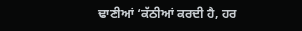ਢਾਣੀਆਂ ‘ਕੱਠੀਆਂ ਕਰਦੀ ਹੈ, ਹਰ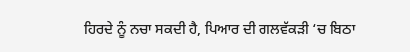ਹਿਰਦੇ ਨੂੰ ਨਚਾ ਸਕਦੀ ਹੈ, ਪਿਆਰ ਦੀ ਗਲਵੱਕੜੀ ‘ਚ ਬਿਠਾ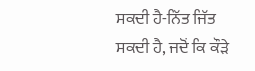ਸਕਦੀ ਹੈ-ਨਿੱਤ ਜਿੱਤ ਸਕਦੀ ਹੈ, ਜਦੋਂ ਕਿ ਕੌੜੇ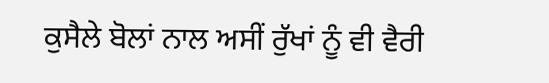ਕੁਸੈਲੇ ਬੋਲਾਂ ਨਾਲ ਅਸੀਂ ਰੁੱਖਾਂ ਨੂੰ ਵੀ ਵੈਰੀ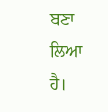ਬਣਾ ਲਿਆ ਹੈ।